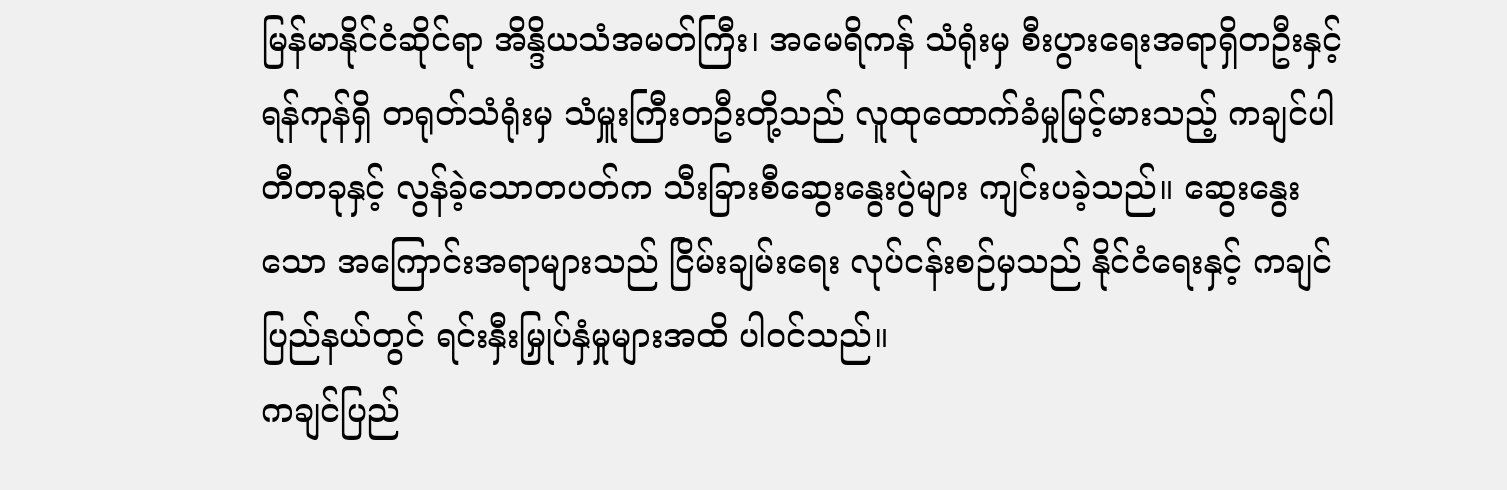မြန်မာနိုင်ငံဆိုင်ရာ အိန္ဒိယသံအမတ်ကြီး၊ အမေရိကန် သံရုံးမှ စီးပွားရေးအရာရှိတဦးနှင့် ရန်ကုန်ရှိ တရုတ်သံရုံးမှ သံမှူးကြီးတဦးတို့သည် လူထုထောက်ခံမှုမြင့်မားသည့် ကချင်ပါတီတခုနှင့် လွန်ခဲ့သောတပတ်က သီးခြားစီဆွေးနွေးပွဲများ ကျင်းပခဲ့သည်။ ဆွေးနွေးသော အကြောင်းအရာများသည် ငြိမ်းချမ်းရေး လုပ်ငန်းစဉ်မှသည် နိုင်ငံရေးနှင့် ကချင်ပြည်နယ်တွင် ရင်းနှီးမြှုပ်နှံမှုများအထိ ပါဝင်သည်။
ကချင်ပြည်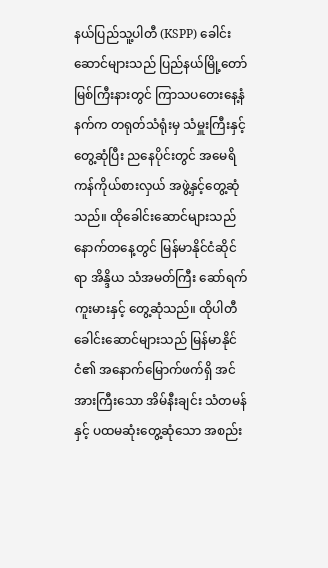နယ်ပြည်သူ့ပါတီ (KSPP) ခေါင်းဆောင်များသည် ပြည်နယ်မြို့တော် မြစ်ကြီးနားတွင် ကြာသပတေးနေ့နံနက်က တရုတ်သံရုံးမှ သံမှူးကြီးနှင့်တွေ့ဆုံပြီး ညနေပိုင်းတွင် အမေရိကန်ကိုယ်စားလှယ် အဖွဲ့နှင့်တွေ့ဆုံသည်။ ထိုခေါင်းဆောင်များသည် နောက်တနေ့တွင် မြန်မာနိုင်ငံဆိုင်ရာ အိန္ဒိယ သံအမတ်ကြီး ဆော်ရက်ကူးမားနှင့် တွေ့ဆုံသည်။ ထိုပါတီခေါင်းဆောင်များသည် မြန်မာနိုင်ငံ၏ အနောက်မြောက်ဖက်ရှိ အင်အားကြီးသော အိမ်နီးချင်း သံတမန်နှင့် ပထမဆုံးတွေ့ဆုံသော အစည်း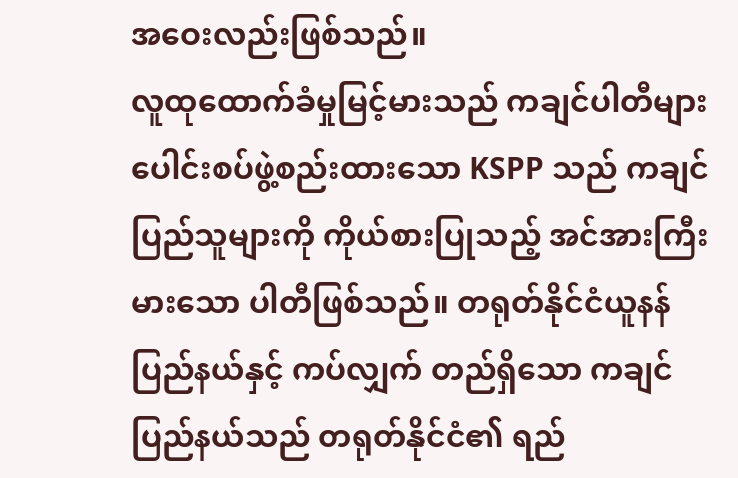အဝေးလည်းဖြစ်သည်။
လူထုထောက်ခံမှုမြင့်မားသည် ကချင်ပါတီများပေါင်းစပ်ဖွဲ့စည်းထားသော KSPP သည် ကချင်ပြည်သူများကို ကိုယ်စားပြုသည့် အင်အားကြီးမားသော ပါတီဖြစ်သည်။ တရုတ်နိုင်ငံယူနန်ပြည်နယ်နှင့် ကပ်လျှက် တည်ရှိသော ကချင်ပြည်နယ်သည် တရုတ်နိုင်ငံ၏ ရည်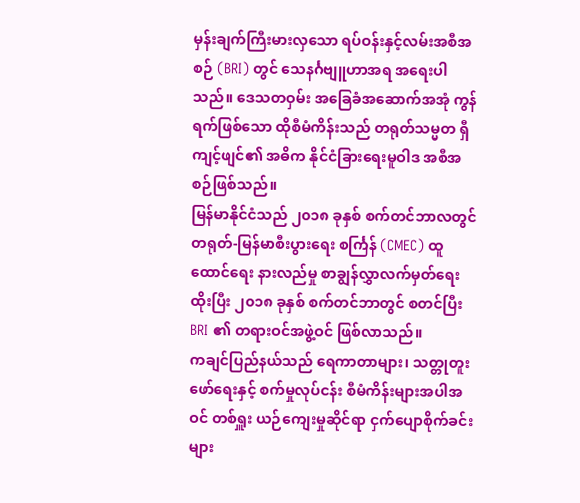မှန်းချက်ကြီးမားလှသော ရပ်ဝန်းနှင့်လမ်းအစီအစဉ် (BRI) တွင် သေနင်္ဂဗျူဟာအရ အရေးပါသည်။ ဒေသတဝှမ်း အခြေခံအဆောက်အအုံ ကွန်ရက်ဖြစ်သော ထိုစီမံကိန်းသည် တရုတ်သမ္မတ ရှီကျင့်ဖျင်၏ အဓိက နိုင်ငံခြားရေးမူဝါဒ အစီအစဉ်ဖြစ်သည်။
မြန်မာနိုင်ငံသည် ၂၀၁၈ ခုနှစ် စက်တင်ဘာလတွင် တရုတ်-မြန်မာစီးပွားရေး စင်္ကြန် (CMEC) ထူထောင်ရေး နားလည်မှု စာချွန်လွှာလက်မှတ်ရေးထိုးပြီး ၂၀၁၈ ခုနှစ် စက်တင်ဘာတွင် စတင်ပြီး BRI ၏ တရားဝင်အဖွဲ့ဝင် ဖြစ်လာသည်။
ကချင်ပြည်နယ်သည် ရေကာတာများ၊ သတ္တုတူးဖော်ရေးနှင့် စက်မှုလုပ်ငန်း စီမံကိန်းများအပါအဝင် တစ်ရှူး ယဉ်ကျေးမှုဆိုင်ရာ ငှက်ပျောစိုက်ခင်းများ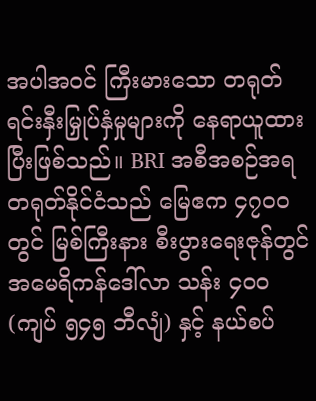အပါအဝင် ကြီးမားသော တရုတ်ရင်းနှီးမြှုပ်နှံမှုများကို နေရာယူထားပြီးဖြစ်သည်။ BRI အစီအစဉ်အရ တရုတ်နိုင်ငံသည် မြေဧက ၄၇၀၀ တွင် မြစ်ကြီးနား စီးပွားရေးဇုန်တွင် အမေရိကန်ဒေါ်လာ သန်း ၄၀၀ (ကျပ် ၅၄၅ ဘီလျံ) နှင့် နယ်စပ်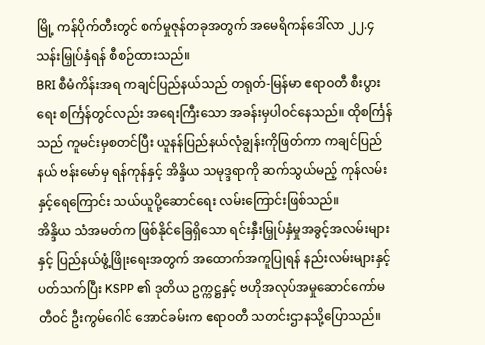မြို့ ကန်ပိုက်တီးတွင် စက်မှုဇုန်တခုအတွက် အမေရိကန်ဒေါ်လာ ၂၂.၄ သန်းမြှုပ်နှံရန် စီစဉ်ထားသည်။
BRI စီမံကိန်းအရ ကချင်ပြည်နယ်သည် တရုတ်-မြန်မာ ဧရာဝတီ စီးပွားရေး စင်္ကြန်တွင်လည်း အရေးကြီးသော အခန်းမှပါဝင်နေသည်။ ထိုစင်္ကြန်သည် ကူမင်းမှစတင်ပြီး ယူနန်ပြည်နယ်လုံချွန်းကိုဖြတ်ကာ ကချင်ပြည်နယ် ဗန်းမော်မှ ရန်ကုန်နှင့် အိန္ဒိယ သမုဒ္ဒရာကို ဆက်သွယ်မည့် ကုန်လမ်းနှင့်ရေကြောင်း သယ်ယူပို့ဆောင်ရေး လမ်းကြောင်းဖြစ်သည်။
အိန္ဒိယ သံအမတ်က ဖြစ်နိုင်ခြေရှိသော ရင်းနှီးမြှုပ်နှံမှုအခွင့်အလမ်းများနှင့် ပြည်နယ်ဖွံ့ဖြိုးရေးအတွက် အထောက်အကူပြုရန် နည်းလမ်းများနှင့် ပတ်သက်ပြီး KSPP ၏ ဒုတိယ ဥက္ကဋ္ဌနှင့် ဗဟိုအလုပ်အမှုဆောင်ကော်မတီဝင် ဦးကွမ်ဂေါင် အောင်ခမ်းက ဧရာဝတီ သတင်းဌာနသို့ပြောသည်။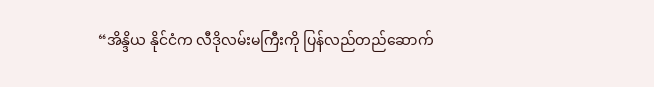“အိန္ဒိယ နိုင်ငံက လီဒိုလမ်းမကြီးကို ပြန်လည်တည်ဆောက်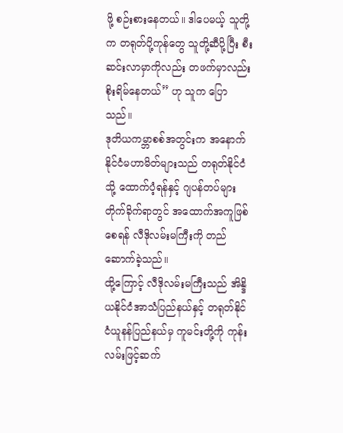ဖို့ စဉ်းစားနေတယ်။ ဒါပေမယ့် သူတို့က တရုတ်ပို့ကုန်တွေ သူတို့ဆီပို့ပြီး စီးဆင်းလာမှာကိုလည်း တဖက်မှာလည်း စိုးရိမ်နေတယ်” ဟု သူက ပြောသည်။
ဒုတိယကမ္ဘာစစ်အတွင်းက အနောက်နိုင်ငံမဟာမိတ်များသည် တရုတ်နိုင်ငံသို့ ထောက်ပံ့ရန်နှင့် ဂျပန်တပ်များတိုက်ခိုက်ရာတွင် အထောက်အကူဖြစ်စေရန် လီဒိုလမ်းမကြီးကို တည်ဆောက်ခဲ့သည်။
ထို့ကြောင့် လီဒိုလမ်းမကြီးသည် အိန္ဒိယနိုင်ငံအာသံပြည်နယ်နှင့် တရုတ်နိုင်ငံယူနန်ပြည်နယ်မှ ကူမင်းတို့ကို ကုန်းလမ်းဖြင့်ဆက်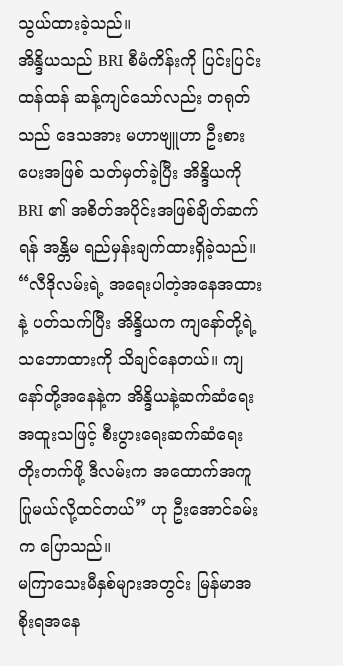သွယ်ထားခဲ့သည်။
အိန္ဒိယသည် BRI စီမံကိန်းကို ပြင်းပြင်းထန်ထန် ဆန့်ကျင်သော်လည်း တရုတ်သည် ဒေသအား မဟာဗျူဟာ ဦးစားပေးအဖြစ် သတ်မှတ်ခဲ့ပြီး အိန္ဒိယကို BRI ၏ အစိတ်အပိုင်းအဖြစ်ချိတ်ဆက်ရန် အန္တိမ ရည်မှန်းချက်ထားရှိခဲ့သည်။
“လီဒိုလမ်းရဲ့ အရေးပါတဲ့အနေအထားနဲ့ ပတ်သက်ပြီး အိန္ဒိယက ကျနော်တို့ရဲ့ သဘောထားကို သိချင်နေတယ်။ ကျနော်တို့အနေနဲ့က အိန္ဒိယနဲ့ဆက်ဆံရေး အထူးသဖြင့် စီးပွားရေးဆက်ဆံရေး တိုးတက်ဖို့ ဒီလမ်းက အထောက်အကူပြုမယ်လို့ထင်တယ်” ဟု ဦးအောင်ခမ်းက ပြောသည်။
မကြာသေးမီနှစ်များအတွင်း မြန်မာအစိုးရအနေ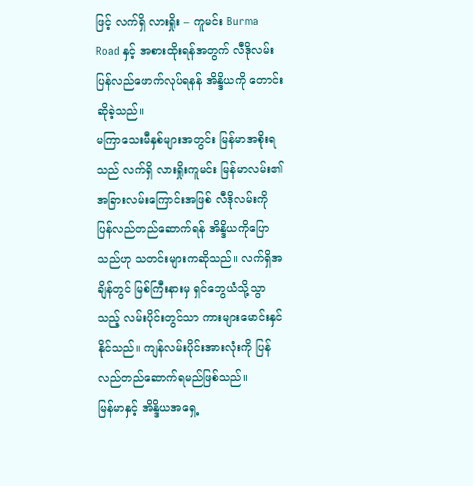ဖြင့် လက်ရှိ လားရှိုး – ကူမင်း Burma Road နှင့် အစားထိုးရန်အတွက် လီဒိုလမ်း ပြန်လည်ဖောက်လုပ်ရနန် အိန္ဒိယကို တောင်းဆိုခဲ့သည်။
မကြာသေးမီနှစ်များအတွင်း မြန်မာအစိုးရသည် လက်ရှိ လားရှိုးကူမင်း မြန်မာလမ်း၏ အခြားလမ်းကြောင်းအဖြစ် လီဒိုလမ်းကို ပြန်လည်တည်ဆောက်ရန် အိန္ဒိယကိုပြောသည်ဟု သတင်းများကဆိုသည်။ လက်ရှိအချိန်တွင် မြစ်ကြီးနားမှ ရှင်ဘွေယံသို့သွာသည့် လမ်းပိုင်းတွင်သာ ကားများမောင်းနှင်နိုင်သည်။ ကျန်လမ်းပိုင်းအားလုံးကို ပြန်လည်တည်ဆောက်ရမည်ဖြစ်သည်။
မြန်မာနှင့် အိန္ဒိယအရှေ့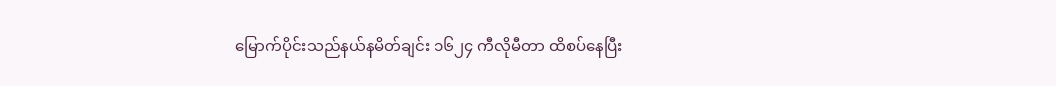မြောက်ပိုင်းသည်နယ်နမိတ်ချင်း ၁၆၂၄ ကီလိုမီတာ ထိစပ်နေပြီး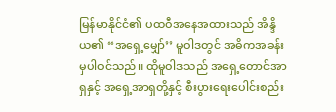မြန်မာနိုင်ငံ၏ ပထဝီအနေအထားသည် အိန္ဒိယ၏ “အရှေ့မျှော်’’ မူဝါဒတွင် အဓိကအခန်းမှပါဝင်သည်။ ထိုမူဝါဒသည် အရှေ့တောင်အာရှနှင့် အရှေ့အာရှတို့နှင့် စီးပွားရေးပေါင်းစည်း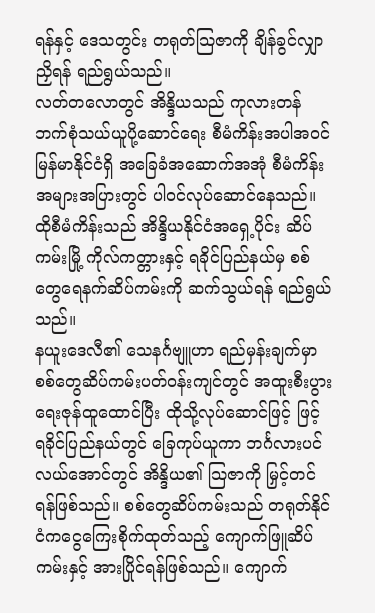ရန်နှင့် ဒေသတွင်း တရုတ်သြဇာကို ချိန်ခွင်လျှာညှိရန် ရည်ရွယ်သည်။
လတ်တလောတွင် အိန္ဒိယသည် ကုလားတန် ဘက်စုံသယ်ယူပို့ဆောင်ရေး စီမံကိန်းအပါအဝင် မြန်မာနိုင်ငံရှိ အခြေခံအဆောက်အအုံ စီမံကိန်းအများအပြားတွင် ပါဝင်လုပ်ဆောင်နေသည်။ ထိုစီမံကိန်းသည် အိန္ဒိယနိုင်ငံအရှေ့ပိုင်း ဆိပ်ကမ်းမြို့ ကိုလ်ကတ္တားနှင့် ရခိုင်ပြည်နယ်မှ စစ်တွေရေနက်ဆိပ်ကမ်းကို ဆက်သွယ်ရန် ရည်ရွယ်သည်။
နယူးဒေလီ၏ သေနင်္ဂဗျူဟာ ရည်မှန်းချက်မှာ စစ်တွေဆိပ်ကမ်းပတ်ဝန်းကျင်တွင် အထူးစီးပွားရေးဇုန်ထူထောင်ပြီး ထိုသို့လုပ်ဆောင်ဖြင့် ဖြင့် ရခိုင်ပြည်နယ်တွင် ခြေကုပ်ယူကာ ဘင်္ဂလားပင်လယ်အောင်တွင် အိန္ဒိယ၏ သြဇာကို မြှင့်တင်ရန်ဖြစ်သည်။ စစ်တွေဆိပ်ကမ်းသည် တရုတ်နိုင်ငံကငွေကြေးစိုက်ထုတ်သည့် ကျောက်ဖြူဆိပ်ကမ်းနှင့် အားပြိုင်ရန်ဖြစ်သည်။ ကျောက်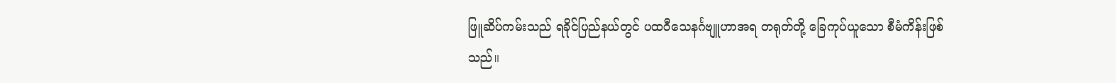ဖြူဆိပ်ကမ်းသည် ရခိုင်ပြည်နယ်တွင် ပထဝီသေနင်္ဂဗျူဟာအရ တရုတ်တို့ ခြေကုပ်ယူသော စီမံကိန်းဖြစ်သည်။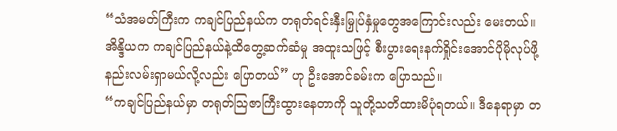“သံအမတ်ကြီးက ကချင်ပြည်နယ်က တရုတ်ရင်းနှီးမြှုပ်နှံမှုတွေအကြောင်းလည်း မေးတယ်။ အိန္ဒိယက ကချင်ပြည်နယ်နဲ့ထိတွေ့ဆက်ဆံမှု အထူးသဖြင့် စီးပွားရေးနက်ရှိုင်းအောင်ပိုမိုလုပ်ဖို့ နည်းလမ်းရှာမယ်လို့လည်း ပြောတယ်” ဟု ဦးအောင်ခမ်းက ပြောသည်။
“ကချင်ပြည်နယ်မှာ တရုတ်သြဇာကြီးထွားနေတာကို သူတို့သတိထားမိပုံရတယ်။ ဒီနေရာမှာ တ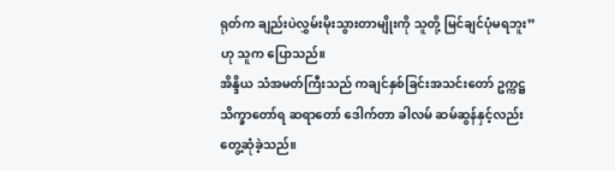ရုတ်က ချည်းပဲလွှမ်းမိုးသွားတာမျိုးကို သူတို့ မြင်ချင်ပုံမရဘူး” ဟု သူက ပြောသည်။
အိန္ဒိယ သံအမတ်ကြီးသည် ကချင်နှစ်ခြင်းအသင်းတော် ဥက္ကဋ္ဌ သိက္ခာတော်ရ ဆရာတော် ဒေါက်တာ ခါလမ် ဆမ်ဆွန်နှင့်လည်း တွေ့ဆုံခဲ့သည်။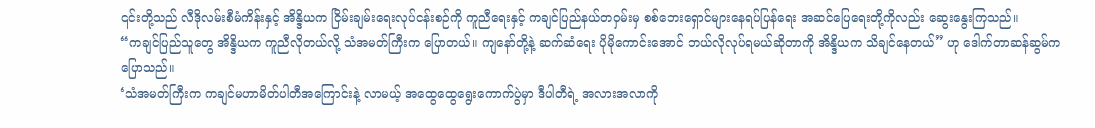၎င်းတို့သည် လီဒိုလမ်းစီမံကိန်းနှင့် အိန္ဒိယက ငြိမ်းချမ်းရေးလုပ်ငန်းစဉ်ကို ကူညီရေးနှင့် ကချင်ပြည်နယ်တဝှမ်းမှ စစ်ဘေးရှောင်များနေရပ်ပြန်ရေး အဆင်ပြေရေးတို့ကိုလည်း ဆွေးနွေးကြသည်။
“ကချင်ပြည်သူတွေ အိန္ဒိယက ကူညီလိုတယ်လို့ သံအမတ်ကြီးက ပြောတယ်။ ကျနော်တို့နဲ့ ဆက်ဆံရေး ပိုမိုကောင်းအောင် ဘယ်လိုလုပ်ရမယ်ဆိုတာကို အိန္ဒိယက သိချင်နေတယ်” ဟု ဒေါက်တာဆန်ဆွမ်က ပြောသည်။
‘သံအမတ်ကြီးက ကချင်မဟာမိတ်ပါတီအကြောင်းနဲ့ လာမယ့် အထွေထွေရွေးကောက်ပွဲမှာ ဒီပါတီရဲ့ အလားအလာကို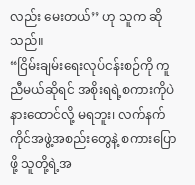လည်း မေးတယ်’’ ဟု သူက ဆိုသည်။
“ငြိမ်းချမ်းရေးလုပ်ငန်းစဉ်ကို ကူညီမယ်ဆိုရင် အစိုးရရဲ့စကားကိုပဲနားထောင်လို့ မရဘူး၊ လက်နက်ကိုင်အဖွဲ့အစည်းတွေနဲ့ စကားပြောဖို့ သူတို့ရဲ့အ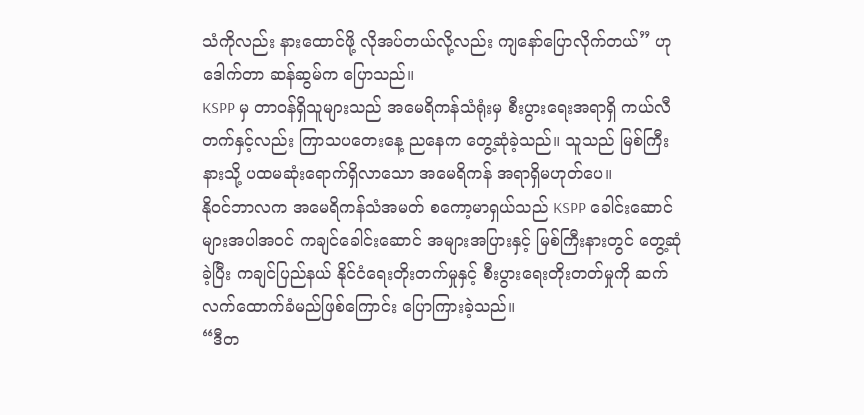သံကိုလည်း နားထောင်ဖို့ လိုအပ်တယ်လို့လည်း ကျနော်ပြောလိုက်တယ်” ဟု ဒေါက်တာ ဆန်ဆွမ်က ပြောသည်။
KSPP မှ တာဝန်ရှိသူများသည် အမေရိကန်သံရုံးမှ စီးပွားရေးအရာရှိ ကယ်လီတက်နှင့်လည်း ကြာသပတေးနေ့ ညနေက တွေ့ဆုံခဲ့သည်။ သူသည် မြစ်ကြီးနားသို့ ပထမဆုံးရောက်ရှိလာသော အမေရိကန် အရာရှိမဟုတ်ပေ။
နိုဝင်ဘာလက အမေရိကန်သံအမတ် စကော့မာရှယ်သည် KSPP ခေါင်းဆောင်များအပါအဝင် ကချင်ခေါင်းဆောင် အများအပြားနှင့် မြစ်ကြီးနားတွင် တွေ့ဆုံခဲ့ပြီး ကချင်ပြည်နယ် နိုင်ငံရေးတိုးတက်မှုနှင့် စီးပွားရေးတိုးတတ်မှုကို ဆက်လက်ထောက်ခံမည်ဖြစ်ကြောင်း ပြောကြားခဲ့သည်။
“ဒီတ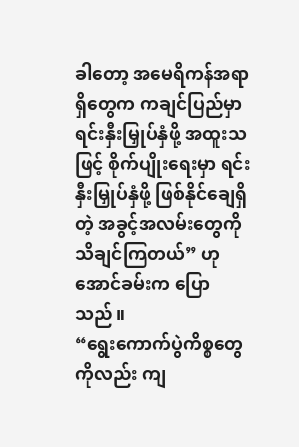ခါတော့ အမေရိကန်အရာရှိတွေက ကချင်ပြည်မှာ ရင်းနှီးမြှုပ်နှံဖို့ အထူးသဖြင့် စိုက်ပျိုးရေးမှာ ရင်းနှီးမြှုပ်နှံဖို့ ဖြစ်နိုင်ချေရှိတဲ့ အခွင့်အလမ်းတွေကို သိချင်ကြတယ်” ဟု အောင်ခမ်းက ပြောသည်။
“ရွေးကောက်ပွဲကိစ္စတွေကိုလည်း ကျ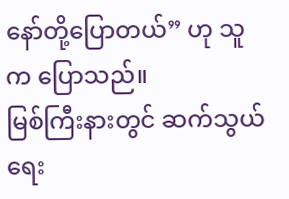နော်တို့ပြောတယ်” ဟု သူက ပြောသည်။
မြစ်ကြီးနားတွင် ဆက်သွယ်ရေး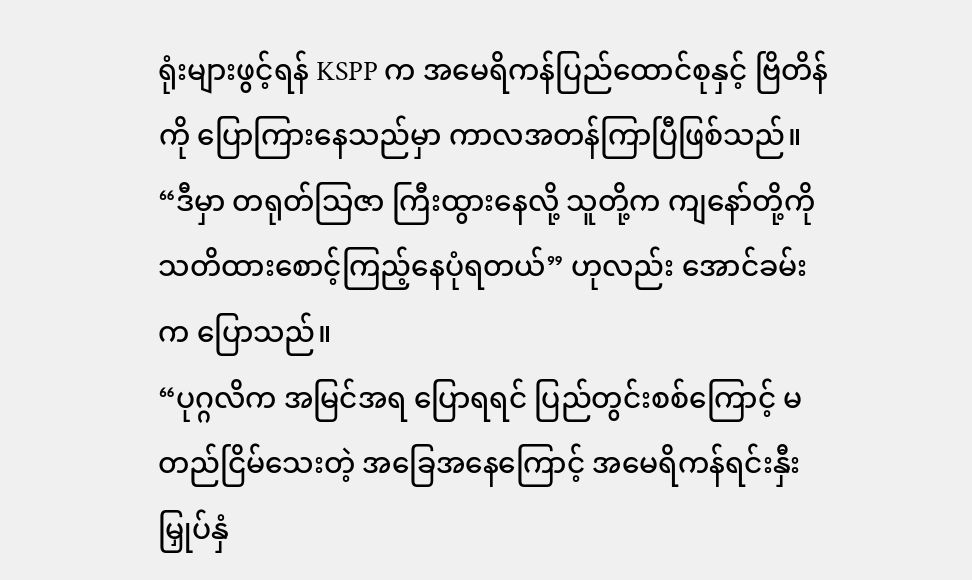ရုံးများဖွင့်ရန် KSPP က အမေရိကန်ပြည်ထောင်စုနှင့် ဗြိတိန်ကို ပြောကြားနေသည်မှာ ကာလအတန်ကြာပြီဖြစ်သည်။
“ဒီမှာ တရုတ်သြဇာ ကြီးထွားနေလို့ သူတို့က ကျနော်တို့ကို သတိထားစောင့်ကြည့်နေပုံရတယ်” ဟုလည်း အောင်ခမ်းက ပြောသည်။
“ပုဂ္ဂလိက အမြင်အရ ပြောရရင် ပြည်တွင်းစစ်ကြောင့် မတည်ငြိမ်သေးတဲ့ အခြေအနေကြောင့် အမေရိကန်ရင်းနှီးမြှုပ်နှံ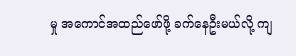မှု အကောင်အထည်ဖော်ဖို့ ခက်နေဦးမယ်လို့ ကျ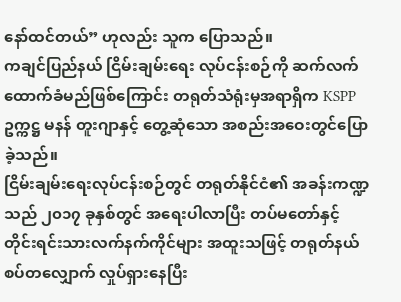နော်ထင်တယ်” ဟုလည်း သူက ပြောသည်။
ကချင်ပြည်နယ် ငြိမ်းချမ်းရေး လုပ်ငန်းစဉ်ကို ဆက်လက်ထောက်ခံမည်ဖြစ်ကြောင်း တရုတ်သံရုံးမှအရာရှိက KSPP ဥက္ကဋ္ဌ မနန် တူးဂျာနှင့် တွေ့ဆုံသော အစည်းအဝေးတွင်ပြောခဲ့သည်။
ငြိမ်းချမ်းရေးလုပ်ငန်းစဉ်တွင် တရုတ်နိုင်ငံ၏ အခန်းကဏ္ဍသည် ၂၀၁၇ ခုနှစ်တွင် အရေးပါလာပြီး တပ်မတော်နှင့် တိုင်းရင်းသားလက်နက်ကိုင်များ အထူးသဖြင့် တရုတ်နယ်စပ်တလျှောက် လှုပ်ရှားနေပြီး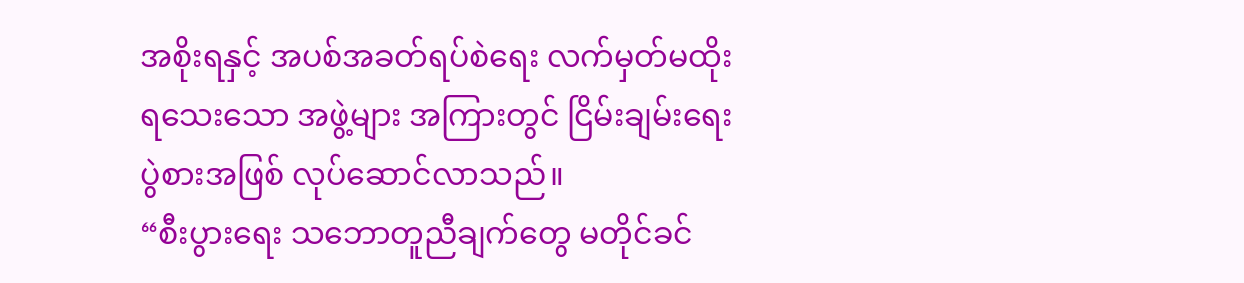အစိုးရနှင့် အပစ်အခတ်ရပ်စဲရေး လက်မှတ်မထိုးရသေးသော အဖွဲ့များ အကြားတွင် ငြိမ်းချမ်းရေးပွဲစားအဖြစ် လုပ်ဆောင်လာသည်။
“စီးပွားရေး သဘောတူညီချက်တွေ မတိုင်ခင်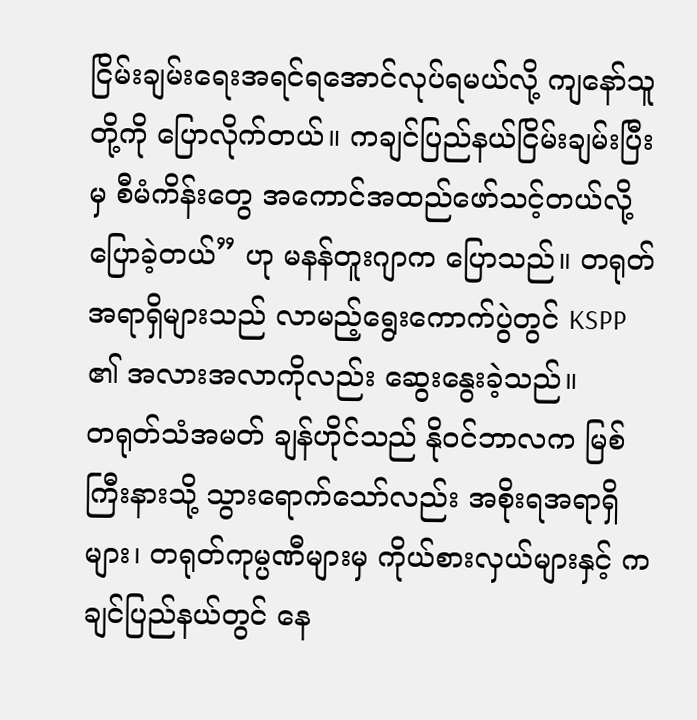ငြိမ်းချမ်းရေးအရင်ရအောင်လုပ်ရမယ်လို့ ကျနော်သူတို့ကို ပြောလိုက်တယ်။ ကချင်ပြည်နယ်ငြိမ်းချမ်းပြီးမှ စီမံကိန်းတွေ အကောင်အထည်ဖော်သင့်တယ်လို့ ပြောခဲ့တယ်” ဟု မနန်တူးဂျာက ပြောသည်။ တရုတ်အရာရှိများသည် လာမည့်ရွေးကောက်ပွဲတွင် KSPP ၏ အလားအလာကိုလည်း ဆွေးနွေးခဲ့သည်။
တရုတ်သံအမတ် ချန်ဟိုင်သည် နိုဝင်ဘာလက မြစ်ကြီးနားသို့ သွားရောက်သော်လည်း အစိုးရအရာရှိများ၊ တရုတ်ကုမ္ပဏီများမှ ကိုယ်စားလှယ်များနှင့် ကချင်ပြည်နယ်တွင် နေ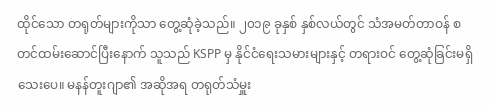ထိုင်သော တရုတ်များကိုသာ တွေ့ဆုံခဲ့သည်။ ၂၀၁၉ ခုနှစ် နှစ်လယ်တွင် သံအမတ်တာဝန် စတင်ထမ်းဆောင်ပြီးနောက် သူသည် KSPP မှ နိုင်ငံရေးသမားများနှင့် တရားဝင် တွေ့ဆုံခြင်းမရှိသေးပေ။ မနန်တူးဂျာ၏ အဆိုအရ တရုတ်သံမှူး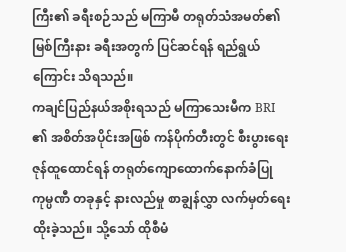ကြီး၏ ခရီးစဉ်သည် မကြာမီ တရုတ်သံအမတ်၏ မြစ်ကြီးနား ခရီးအတွက် ပြင်ဆင်ရန် ရည်ရွယ်ကြောင်း သိရသည်။
ကချင်ပြည်နယ်အစိုးရသည် မကြာသေးမီက BRI ၏ အစိတ်အပိုင်းအဖြစ် ကန်ပိုက်တီးတွင် စီးပွားရေးဇုန်ထူထောင်ရန် တရုတ်ကျောထောက်နောက်ခံပြု ကုမ္ပဏီ တခုနှင့် နားလည်မှု စာချွန်လွှာ လက်မှတ်ရေးထိုးခဲ့သည်။ သို့သော် ထိုစီမံ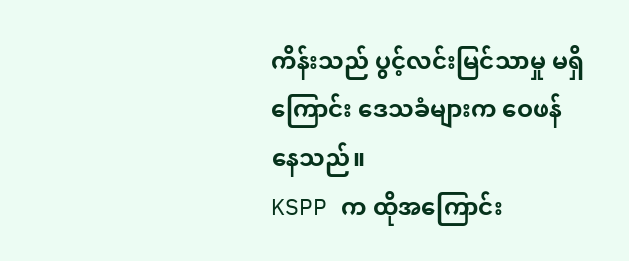ကိန်းသည် ပွင့်လင်းမြင်သာမှု မရှိကြောင်း ဒေသခံများက ဝေဖန်နေသည်။
KSPP က ထိုအကြောင်း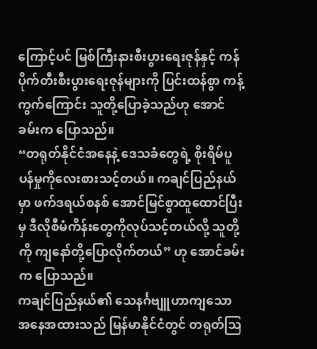ကြောင့်ပင် မြစ်ကြီးနားစီးပွားရေးဇုန်နှင့် ကန်ပိုက်တီးစီးပွားရေးဇုန်များကို ပြင်းထန်စွာ ကန့်ကွက်ကြောင်း သူတို့ပြောခဲ့သည်ဟု အောင်ခမ်းက ပြောသည်။
“တရုတ်နိုင်ငံအနေနဲ့ ဒေသခံတွေရဲ့ စိုးရိမ်ပူပန်မှုကိုလေးစားသင့်တယ်။ ကချင်ပြည်နယ်မှာ ဖက်ဒရယ်စနစ် အောင်မြင်စွာထူထောင်ပြီးမှ ဒီလိုစီမံကိန်းတွေကိုလုပ်သင့်တယ်လို့ သူတို့ကို ကျနော်တို့ပြောလိုက်တယ်” ဟု အောင်ခမ်းက ပြောသည်။
ကချင်ပြည်နယ်၏ သေနင်္ဂဗျူဟာကျသော အနေအထားသည် မြန်မာနိုင်ငံတွင် တရုတ်သြ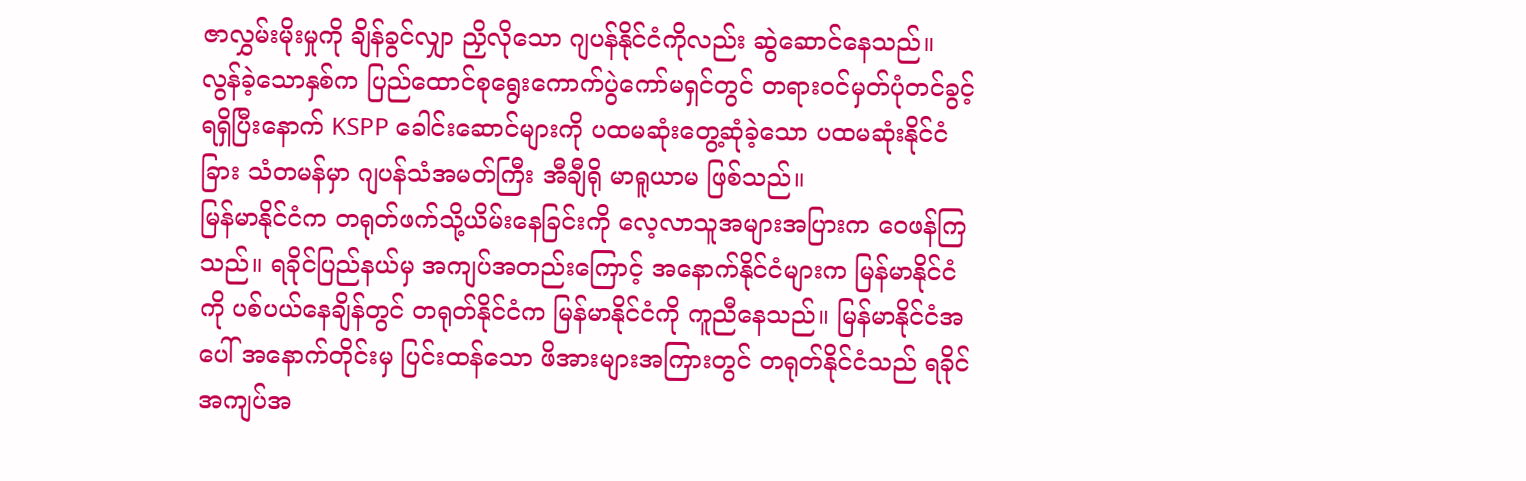ဇာလွှမ်းမိုးမှုကို ချိန်ခွင်လျှာ ညှိလိုသော ဂျပန်နိုင်ငံကိုလည်း ဆွဲဆောင်နေသည်။ လွန်ခဲ့သောနှစ်က ပြည်ထောင်စုရွေးကောက်ပွဲကော်မရှင်တွင် တရားဝင်မှတ်ပုံတင်ခွင့် ရရှိပြီးနောက် KSPP ခေါင်းဆောင်များကို ပထမဆုံးတွေ့ဆုံခဲ့သော ပထမဆုံးနိုင်ငံခြား သံတမန်မှာ ဂျပန်သံအမတ်ကြီး အီချီရို မာရူယာမ ဖြစ်သည်။
မြန်မာနိုင်ငံက တရုတ်ဖက်သို့ယိမ်းနေခြင်းကို လေ့လာသူအများအပြားက ဝေဖန်ကြသည်။ ရခိုင်ပြည်နယ်မှ အကျပ်အတည်းကြောင့် အနောက်နိုင်ငံများက မြန်မာနိုင်ငံကို ပစ်ပယ်နေချိန်တွင် တရုတ်နိုင်ငံက မြန်မာနိုင်ငံကို ကူညီနေသည်။ မြန်မာနိုင်ငံအပေါ် အနောက်တိုင်းမှ ပြင်းထန်သော ဖိအားများအကြားတွင် တရုတ်နိုင်ငံသည် ရခိုင်အကျပ်အ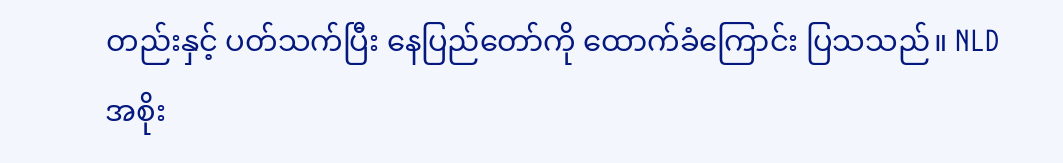တည်းနှင့် ပတ်သက်ပြီး နေပြည်တော်ကို ထောက်ခံကြောင်း ပြသသည်။ NLD အစိုး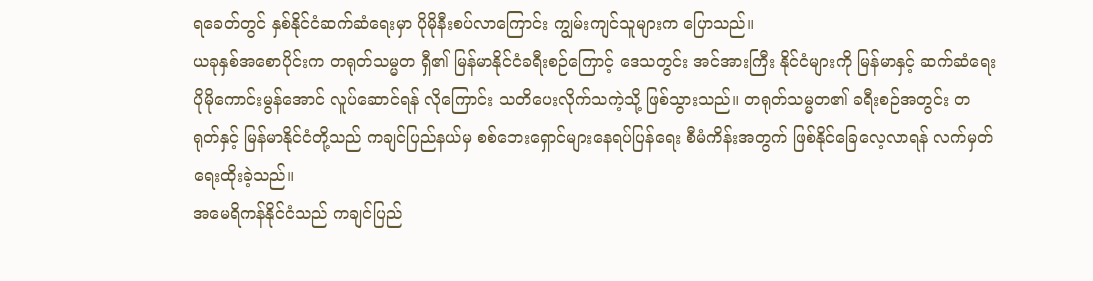ရခေတ်တွင် နှစ်နိုင်ငံဆက်ဆံရေးမှာ ပိုမိုနီးစပ်လာကြောင်း ကျွမ်းကျင်သူများက ပြောသည်။
ယခုနှစ်အစောပိုင်းက တရုတ်သမ္မတ ရှီ၏ မြန်မာနိုင်ငံခရီးစဉ်ကြောင့် ဒေသတွင်း အင်အားကြီး နိုင်ငံများကို မြန်မာနှင့် ဆက်ဆံရေးပိုမိုကောင်းမွန်အောင် လူပ်ဆောင်ရန် လိုကြောင်း သတိပေးလိုက်သကဲ့သို့ ဖြစ်သွားသည်။ တရုတ်သမ္မတ၏ ခရီးစဉ်အတွင်း တရုတ်နှင့် မြန်မာနိုင်ငံတို့သည် ကချင်ပြည်နယ်မှ စစ်ဘေးရှောင်များနေရပ်ပြန်ရေး စီမံကိန်းအတွက် ဖြစ်နိုင်ခြေလေ့လာရန် လက်မှတ်ရေးထိုးခဲ့သည်။
အမေရိကန်နိုင်ငံသည် ကချင်ပြည်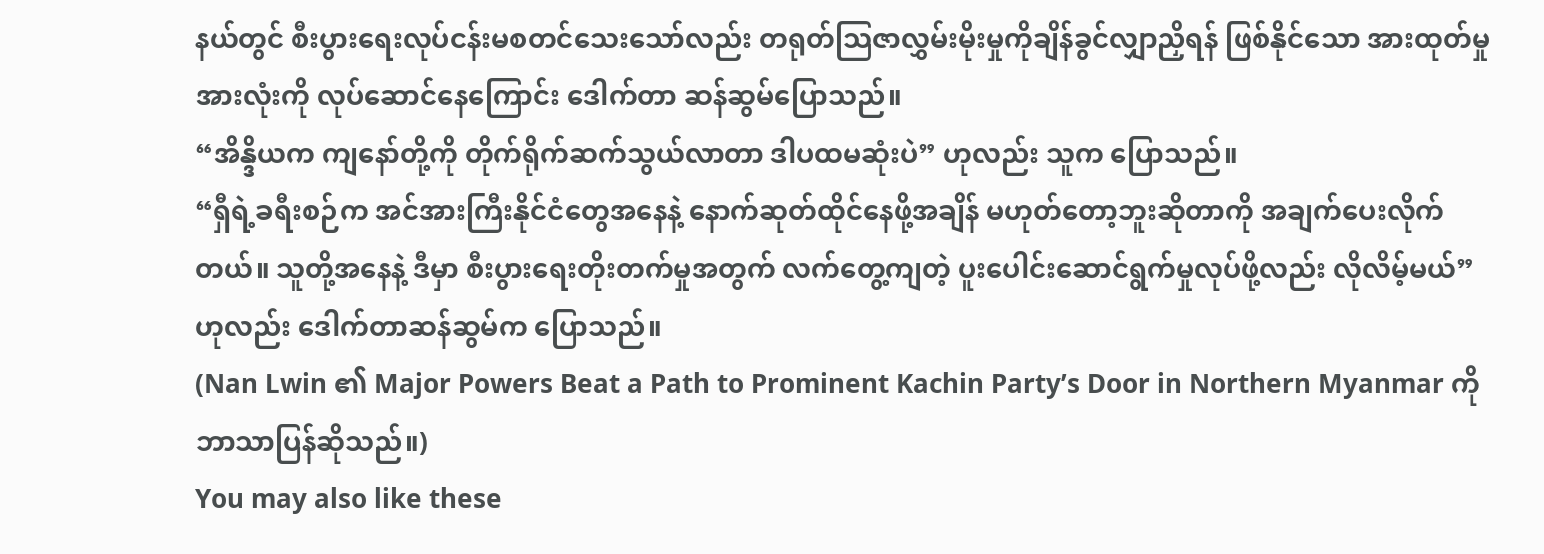နယ်တွင် စီးပွားရေးလုပ်ငန်းမစတင်သေးသော်လည်း တရုတ်သြဇာလွှမ်းမိုးမှုကိုချိန်ခွင်လျှာညှိရန် ဖြစ်နိုင်သော အားထုတ်မှုအားလုံးကို လုပ်ဆောင်နေကြောင်း ဒေါက်တာ ဆန်ဆွမ်ပြောသည်။
“အိန္ဒိယက ကျနော်တို့ကို တိုက်ရိုက်ဆက်သွယ်လာတာ ဒါပထမဆုံးပဲ” ဟုလည်း သူက ပြောသည်။
“ရှီရဲ့ခရီးစဉ်က အင်အားကြီးနိုင်ငံတွေအနေနဲ့ နောက်ဆုတ်ထိုင်နေဖို့အချိန် မဟုတ်တော့ဘူးဆိုတာကို အချက်ပေးလိုက်တယ်။ သူတို့အနေနဲ့ ဒီမှာ စီးပွားရေးတိုးတက်မှုအတွက် လက်တွေ့ကျတဲ့ ပူးပေါင်းဆောင်ရွက်မှုလုပ်ဖို့လည်း လိုလိမ့်မယ်” ဟုလည်း ဒေါက်တာဆန်ဆွမ်က ပြောသည်။
(Nan Lwin ၏ Major Powers Beat a Path to Prominent Kachin Party’s Door in Northern Myanmar ကို ဘာသာပြန်ဆိုသည်။)
You may also like these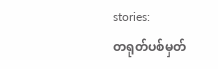stories:
တရုတ်ပစ်မှတ်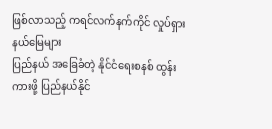ဖြစ်လာသည့် ကရင်လက်နက်ကိုင် လှုပ်ရှားနယ်မြေများ
ပြည်နယ် အခြေခံတဲ့ နိုင်ငံရေးစနစ် ထွန်းကားဖို့ ပြည်နယ်နိုင်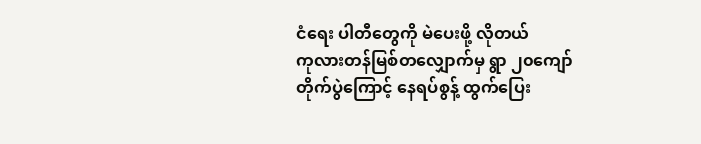ငံရေး ပါတီတွေကို မဲပေးဖို့ လိုတယ်
ကုလားတန်မြစ်တလျှောက်မှ ရွာ ၂၀ကျော် တိုက်ပွဲကြောင့် နေရပ်စွန့် ထွက်ပြေး